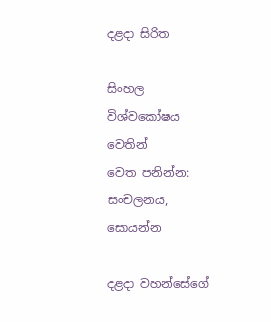දළදා සිරිත

සිංහල විශ්වකෝෂය වෙතින්
වෙත පනින්න: සංචලනය, සොයන්න

දළදා වහන්සේගේ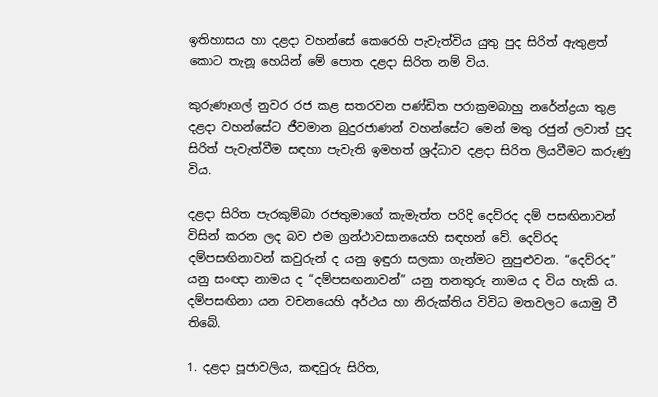ඉතිහාසය හා දළදා වහන්සේ කෙරෙහි පැවැත්විය යුතු පුද සිරිත් ඇතුළත් කොට තැනූ හෙයින් මේ පොත දළදා සිරිත නම් විය.

කුරුණෑගල් නුවර රජ කළ සතරවන පණ්ඩිත පරාක්‍රමබාහු නරේන්ද්‍රයා තුළ දළදා වහන්සේට ජීවමාන බුදුරජාණන් වහන්සේට මෙන් මතු රජුන් ලවාත් පුද සිරිත් පැවැත්වීම සඳහා පැවැති ඉමහත් ශ්‍රද්ධාව දළදා සිරිත ලියවීමට කරුණු විය.

දළදා සිරිත පැරකුම්බා රජතුමාගේ කැමැත්ත පරිදි දෙව්රද දම් පසඟිනාවන් විසින් කරන ලද බව එම ග්‍රන්ථාවසානයෙහි සඳහන් වේ. දෙව්රද දම්පසඟිනාවන් කවුරුන් ද යනු ඉඳුරා සලකා ගැන්මට නුපුළුවන. “දෙව්රද” යනු සංඥා නාමය ද “දම්පසඟනාවන්” යනු තනතුරු නාමය ද විය හැකි ය. දම්පසඟිනා යන වචනයෙහි අර්ථය හා නිරුක්තිය විවිධ මතවලට යොමු වී තිබේ.

1. දළදා පූජාවලිය, කඳවුරු සිරිත,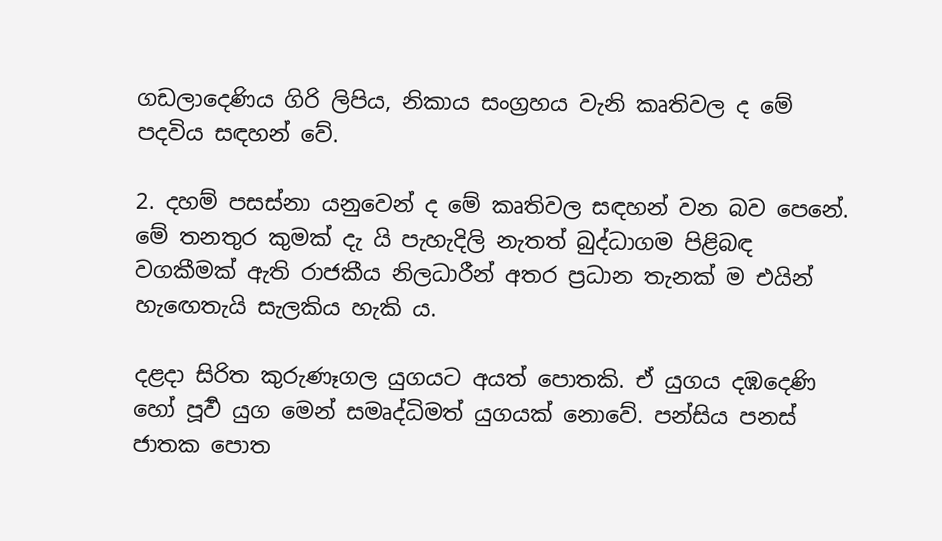ගඩලාදෙණිය ගිරි ලිපිය, නිකාය සංග්‍රහය වැනි කෘතිවල ද මේ පදවිය සඳහන් වේ.

2. දහම් පසස්නා යනුවෙන් ද මේ කෘතිවල සඳහන් වන බව පෙනේ. මේ තනතුර කුමක් දැ යි පැහැදිලි නැතත් බුද්ධාගම පිළිබඳ වගකීමක් ඇති රාජකීය නිලධාරීන් අතර ප්‍රධාන තැනක් ම එයින් හැඟෙතැයි සැලකිය හැකි ය.

දළදා සිරිත කුරුණෑගල යුගයට අයත් පොතකි. ඒ යුගය දඹදෙණි හෝ පූර්‍ව යුග මෙන් සමෘද්ධිමත් යුගයක් නොවේ. පන්සිය පනස් ජාතක පොත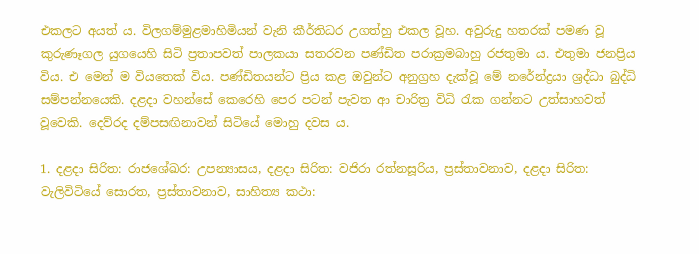එකලට අයත් ය. විලගම්මුළමාහිමියන් වැනි කීර්තිධර උගත්හු එකල වූහ. අවුරුදු හතරක් පමණ වූ කුරුණෑගල යුගයෙහි සිටි ප්‍රතාපවත් පාලකයා සතරවන පණ්ඩිත පරාක්‍රමබාහු රජතුමා ය. එතුමා ජනප්‍රිය විය. එ මෙන් ම වියතෙක් විය. පණ්ඩිතයන්ට ප්‍රිය කළ ඔවුන්ට අනුග්‍රහ දැක්වූ මේ නරේන්ද්‍රයා ශ්‍රද්ධා බුද්ධි සම්පන්නයෙකි. දළදා වහන්සේ කෙරෙහි පෙර පටන් පැවත ආ චාරිත්‍ර විධි රැක ගන්නට උත්සාහවත් වූවෙකි. දෙව්රද දම්පසඟිනාවන් සිටියේ මොහු දවස ය.

1. දළදා සිරිත: රාජශේඛර: උපන්‍යාසය, දළදා සිරිත: වජිරා රත්නසූරිය, ප්‍රස්තාවනාව, දළදා සිරිත: වැලිවිටියේ සොරත, ප්‍රස්තාවනාව, සාහිත්‍ය කථා: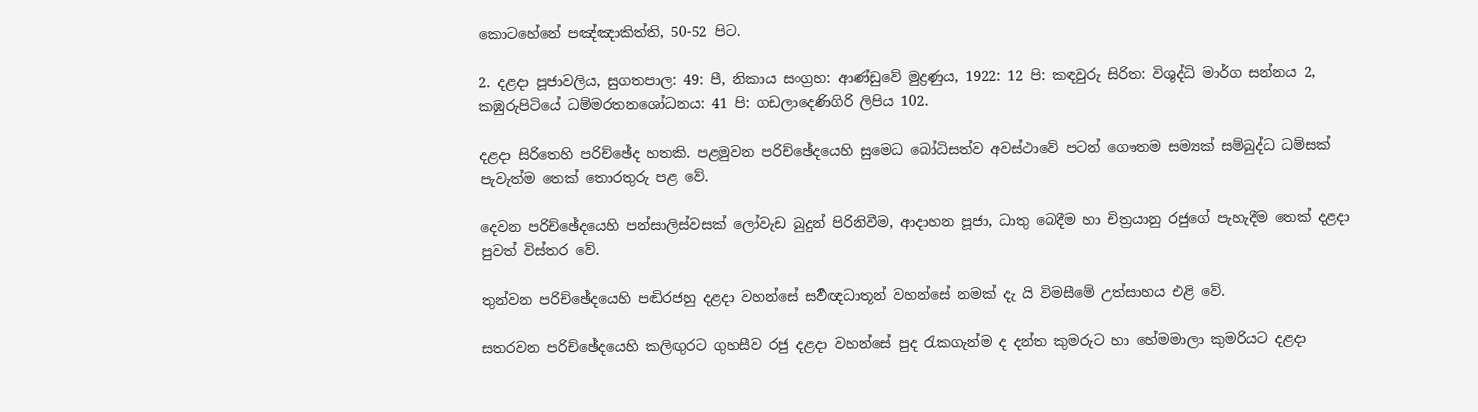කොටහේනේ පඤ්ඤාකිත්ති, 50-52 පිට.

2. දළදා පූජාවලිය, සුගතපාල: 49: පී, නිකාය සංග්‍රහ: ආණ්ඩුවේ මුද්‍රණුය, 1922: 12 පි: කඳවුරු සිරිත: විශුද්ධි මාර්ග සන්නය 2, කඹුරුපිටියේ ධම්මරතනශෝධනය: 41 පි: ගඩලාදෙණිගිරි ලිපිය 102.

දළදා සිරිතෙහි පරිච්ඡේද හතකි. පළමුවන පරිච්ඡේදයෙහි සුමෙධ බෝධිසත්ව අවස්ථාවේ පටන් ගෞතම සම්‍යක් සම්බුද්ධ ධම්සක් පැවැත්ම තෙක් තොරතුරු පළ වේ.

දෙවන පරිච්ඡේදයෙහි පන්සාලිස්වසක් ලෝවැඩ බුදුන් පිරිනිවීම, ආදාහන පූජා, ධාතු බෙදීම හා චිත්‍රයානු රජුගේ පැහැදීම තෙක් දළදා පුවත් විස්තර වේ.

තුන්වන පරිච්ඡේදයෙහි පඬිරජහු දළදා වහන්සේ සර්‍වඥධාතූන් වහන්සේ නමක් දැ යි විමසීමේ උත්සාහය එළි වේ.

සතරවන පරිච්ඡේදයෙහි කලිඟුරට ගුහසීව රජු දළදා වහන්සේ පුද රැකගැන්ම ද දන්ත කුමරුට හා හේමමාලා කුමරියට දළදා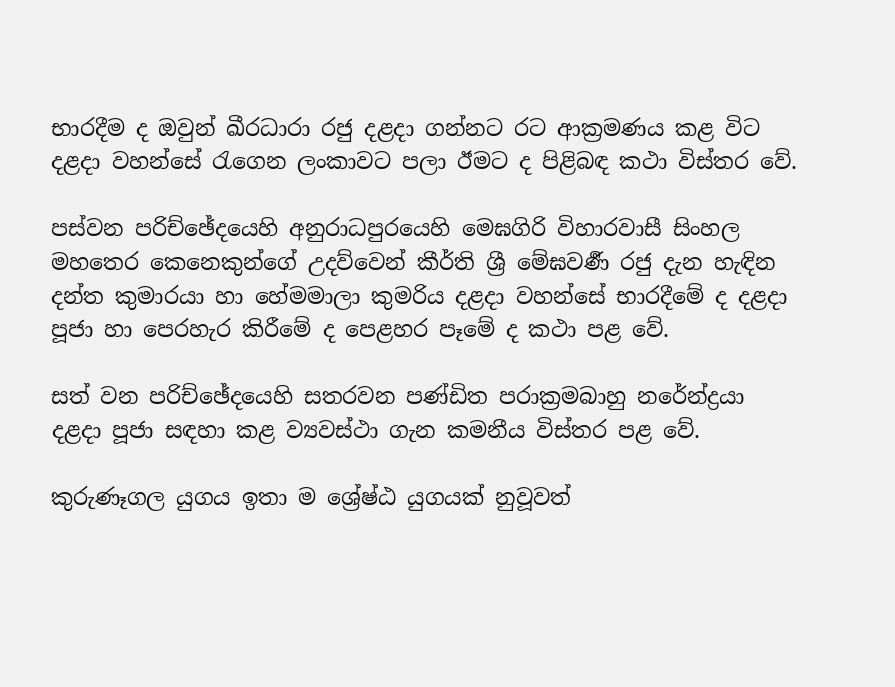භාරදීම ද ඔවුන් ඛීරධාරා රජු දළදා ගන්නට රට ආක්‍රමණය කළ විට දළදා වහන්සේ රැගෙන ලංකාවට පලා ඊමට ද පිළිබඳ කථා විස්තර වේ.

පස්වන පරිච්ඡේදයෙහි අනුරාධපුරයෙහි මෙඝගිරි විහාරවාසී සිංහල මහතෙර කෙනෙකුන්ගේ උදව්වෙන් කීර්ති ශ්‍රී මේඝවර්‍ණ රජු දැන හැඳින දන්ත කුමාරයා හා හේමමාලා කුමරිය දළදා වහන්සේ භාරදීමේ ද දළදා පූජා හා පෙරහැර කිරීමේ ද පෙළහර පෑමේ ද කථා පළ වේ.

සත් වන පරිච්ඡේදයෙහි සතරවන පණ්ඩිත පරාක්‍රමබාහු නරේන්ද්‍රයා දළදා පූජා සඳහා කළ ව්‍යවස්ථා ගැන කමනීය විස්තර පළ වේ.

කුරුණෑගල යුගය ඉතා ම ශ්‍රේෂ්ඨ යුගයක් නුවූවත්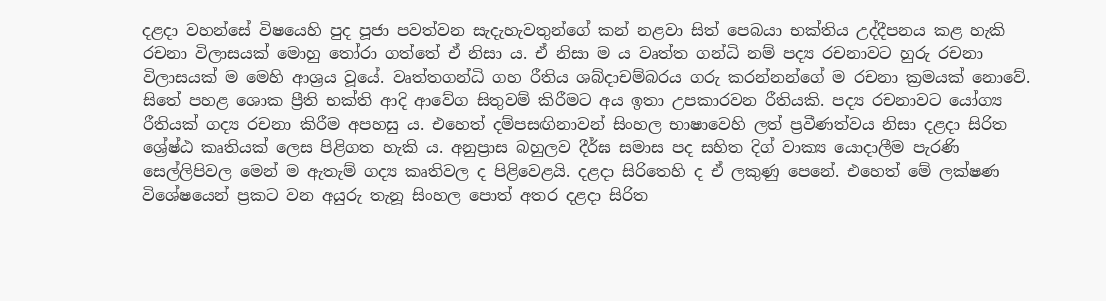දළදා වහන්සේ විෂයෙහි පුද පූජා පවත්වන සැදැහැවතුන්ගේ කන් නළවා සිත් පෙබයා භක්තිය උද්දීපනය කළ හැකි රචනා විලාසයක් මොහු තෝරා ගත්තේ ඒ නිසා ය. ඒ නිසා ම ය වෘත්ත ගන්ධි නම් පද්‍ය රචනාවට හුරු රචනා විලාසයක් ම මෙහි ආශ්‍රය වූයේ. වෘත්තගන්ධි ගහ රීතිය ශබ්දාචම්බරය ගරු කරන්නන්ගේ ම රචනා ක්‍රමයක් නොවේ. සිතේ පහළ ශොක ප්‍රීති භක්ති ආදි ආවේග සිතුවම් කිරීමට අය ඉතා උපකාරවන රීතියකි. පද්‍ය රචනාවට යෝග්‍ය රීතියක් ගද්‍ය රචනා කිරීම අපහසු ය. එහෙත් දම්පසඟිනාවන් සිංහල භාෂාවෙහි ලත් ප්‍රවීණත්වය නිසා දළදා සිරිත ශ්‍රේෂ්ඨ කෘතියක් ලෙස පිළිගත හැකි ය. අනුප්‍රාස බහුලව දීර්ඝ සමාස පද සහිත දිග් වාක්‍ය යොදාලීම පැරණි සෙල්ලිපිවල මෙන් ම ඇතැම් ගද්‍ය කෘතිවල ද පිළිවෙළයි. දළදා සිරිතෙහි ද ඒ ලකුණු පෙනේ. එහෙත් මේ ලක්ෂණ විශේෂයෙන් ප්‍රකට වන අයුරු තැනූ සිංහල පොත් අතර දළදා සිරිත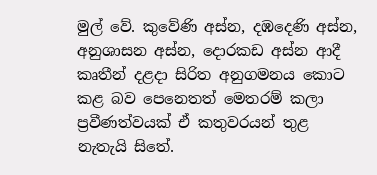මුල් වේ. කුවේණි අස්න, දඹදෙණි අස්න, අනුශාසන අස්න, දොරකඩ අස්න ආදී කෘතීන් දළදා සිරිත අනුගමනය කොට කළ බව පෙනෙතත් මෙතරම් කලා ප්‍රවීණත්වයක් ඒ කතුවරයන් තුළ නැතැයි සිතේ.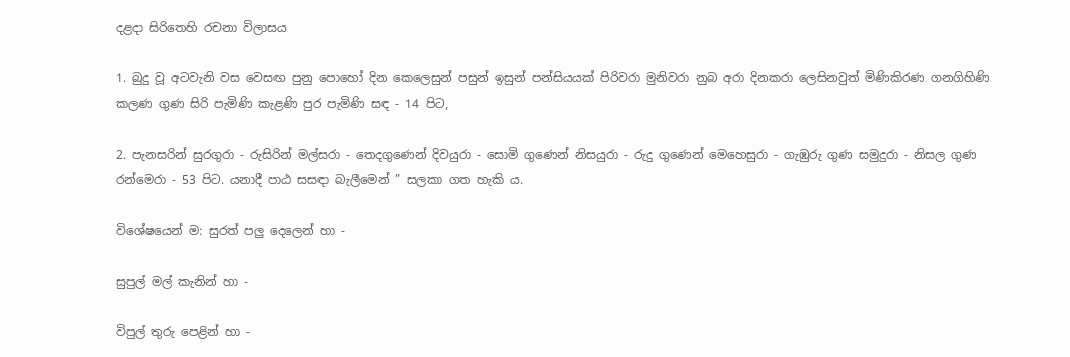දළදා සිරිතෙහි රචනා විලාසය

1. බුදු වූ අටවැනි වස වෙසඟ පුනු පොහෝ දින කෙලෙසුන් පසුන් ඉසුන් පන්සියයක් පිරිවරා මුනිවරා නුබ අරා දිනකරා ලෙසිනවුත් මිණිකිරණ ගනගිහිණි කලණ ගුණ සිරි පැමිණි කැළණි පුර පැමිණි සඳ - 14 පිට,

2. පැනසරින් සුරගුරා - රුසිරින් මල්සරා - තෙදගුණෙන් දිවයුරා - සොමි ගුණෙන් නිසයුරා - රුදු ගුණෙන් මෙහෙසුරා - ගැඹුරු ගුණ සමුදුරා - නිසල ගුණ රන්මෙරා - 53 පිට. යනාදී පාඨ සසඳා බැලීමෙන් ” සලකා ගත හැකි ය.

විශේෂයෙන් ම: සුරත් පලු දෙලෙන් හා -

සුපුල් මල් කැනින් හා -

විපුල් තුරු පෙළින් හා -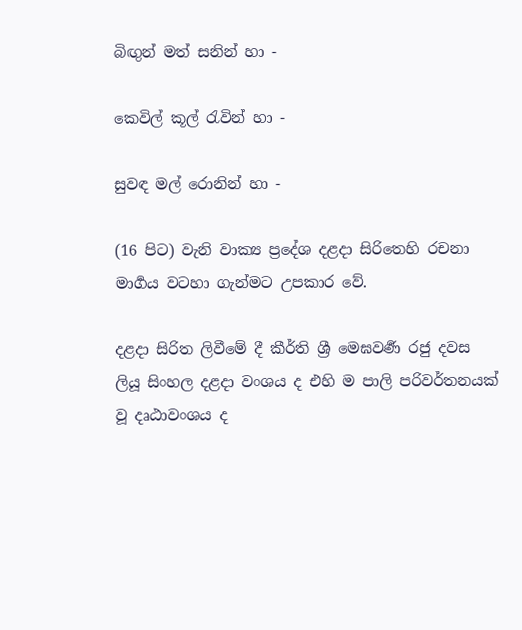බිඟුන් මත් සනින් හා -

කෙවිල් කූල් රැවින් හා -

සුවඳ මල් රොනින් හා -

(16 පිට) වැනි වාක්‍ය ප්‍රදේශ දළදා සිරිතෙහි රචනා මාර්‍ගය වටහා ගැන්මට උපකාර වේ.

දළදා සිරිත ලිවීමේ දී කීර්ති ශ්‍රී මෙඝවර්‍ණ රජු දවස ලියූ සිංහල දළදා වංශය ද එහි ම පාලි පරිවර්තනයක් වූ දෘඨාවංශය ද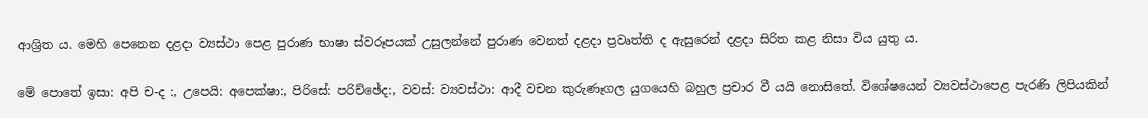ආශ්‍රිත ය. මෙහි පෙනෙන දළදා ව්‍යස්ථා පෙළ පුරාණ භාෂා ස්වරූපයක් උසුලන්නේ පුරාණ වෙනත් දළදා ප්‍රවෘත්ති ද ඇසුරෙන් දළදා සිරිත කළ නිසා විය යුතු ය.

මේ පොතේ ඉසා: අපි ච-ද :, උපෙයි: අපෙක්ෂා:, පිරිසේ: පරිච්ඡේද:, වවස්: ව්‍යවස්ථා: ආදී වචන කුරුණෑගල යුගයෙහි බහුල ප්‍රචාර වී යයි නොසිතේ. විශේෂයෙන් ව්‍යවස්ථාපෙළ පැරණි ලිපියකින්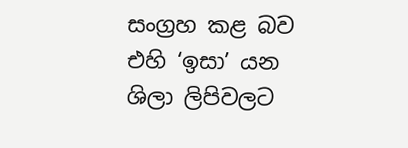සංග්‍රහ කළ බව එහි ‘ඉසා’ යන ශිලා ලිපිවලට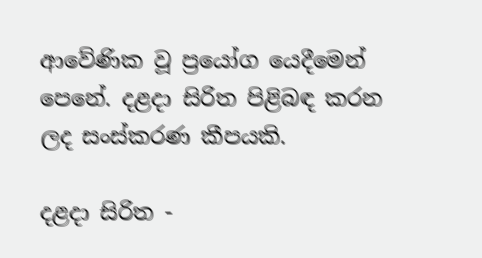ආවේණික වූ ප්‍රයෝග යෙදීමෙන් පෙනේ. දළදා සිරිත පිළිබඳ කරන ලද සංස්කරණ කීපයකි.

දළදා සිරිත -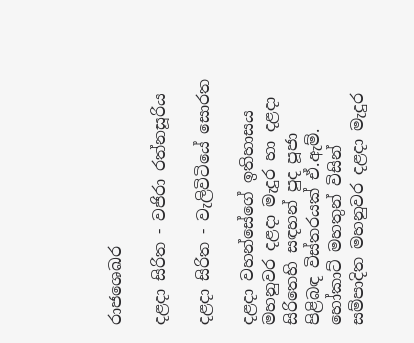රාජශෙඛර

දළදා සිරිත - වජිරා රත්නසූරිය

දළදා සිරිත - වැලිවිටියේ සොරත

දළදා වහන්සේගේ ඉතිහාසය මහනුවර දළදා මැදුර හා දළදා සිරිතෙහි සඳහන් පුද පූජා පිළිබඳ විස්තරයක් ඒ.ඇම්. හෝකාට් මහතුන් විසින් සම්පාදිත මහනුවර දළදා මැදුර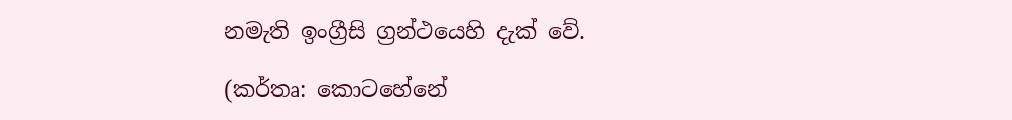නමැති ඉංග්‍රීසි ග්‍රන්ථයෙහි දැක් වේ.

(කර්තෘ: කොටහේනේ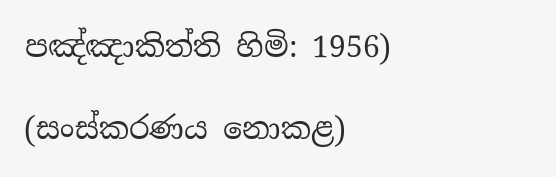පඤ්ඤාකිත්ති හිමි: 1956)

(සංස්කරණය නොකළ)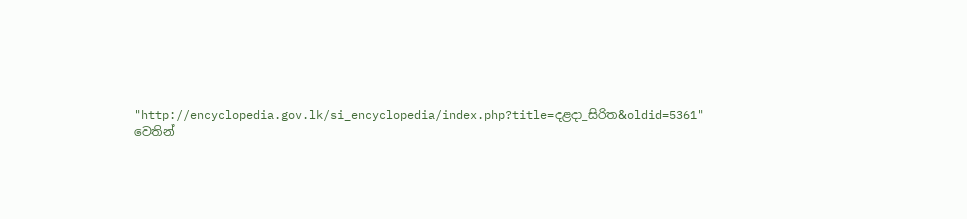"http://encyclopedia.gov.lk/si_encyclopedia/index.php?title=දළදා_සිරිත&oldid=5361" වෙතින්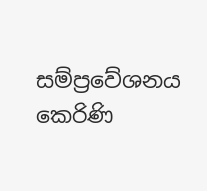සම්ප්‍රවේශනය කෙරිණි